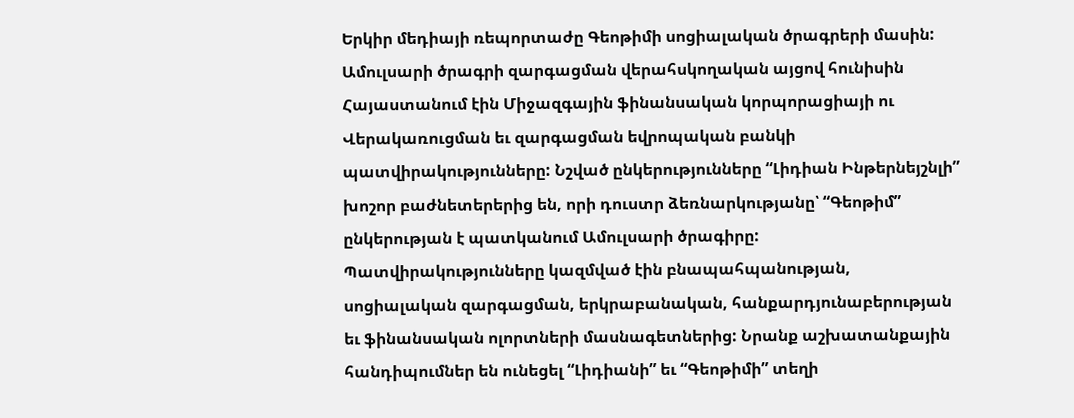Երկիր մեդիայի ռեպորտաժը Գեոթիմի սոցիալական ծրագրերի մասին:
Ամուլսարի ծրագրի զարգացման վերահսկողական այցով հունիսին Հայաստանում էին Միջազգային ֆինանսական կորպորացիայի ու Վերակառուցման եւ զարգացման եվրոպական բանկի պատվիրակությունները: Նշված ընկերությունները “Լիդիան Ինթերնեյշնլի” խոշոր բաժնետերերից են, որի դուստր ձեռնարկությանը՝ “Գեոթիմ” ընկերության է պատկանում Ամուլսարի ծրագիրը:
Պատվիրակությունները կազմված էին բնապահպանության, սոցիալական զարգացման, երկրաբանական, հանքարդյունաբերության եւ ֆինանսական ոլորտների մասնագետներից: Նրանք աշխատանքային հանդիպումներ են ունեցել “Լիդիանի” եւ “Գեոթիմի” տեղի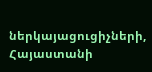ներկայացուցիչների, Հայաստանի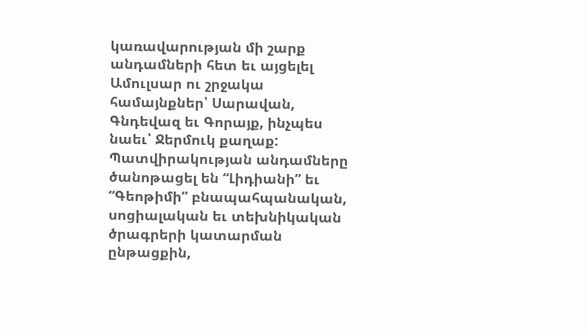կառավարության մի շարք անդամների հետ եւ այցելել Ամուլսար ու շրջակա համայնքներ՝ Սարավան, Գնդեվազ եւ Գորայք, ինչպես նաեւ՝ Ջերմուկ քաղաք:
Պատվիրակության անդամները ծանոթացել են “Լիդիանի” եւ “Գեոթիմի” բնապահպանական, սոցիալական եւ տեխնիկական ծրագրերի կատարման ընթացքին,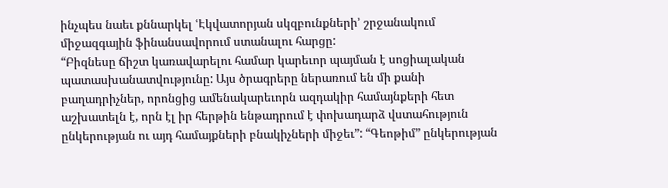ինչպես նաեւ քննարկել ՙԷկվատորյան սկզբունքների՚ շրջանակում միջազգային ֆինանսավորում ստանալու հարցը:
“Բիզնեսը ճիշտ կառավարելու համար կարեւոր պայման է սոցիալական պատասխանատվությունը: Այս ծրագրերը ներառում են մի քանի բաղադրիչներ, որոնցից ամենակարեւորն ազդակիր համայնքերի հետ աշխատելն է, որն էլ իր հերթին ենթադրում է փոխադարձ վստահություն ընկերության ու այդ համայքների բնակիչների միջեւ”: “Գեոթիմ” ընկերության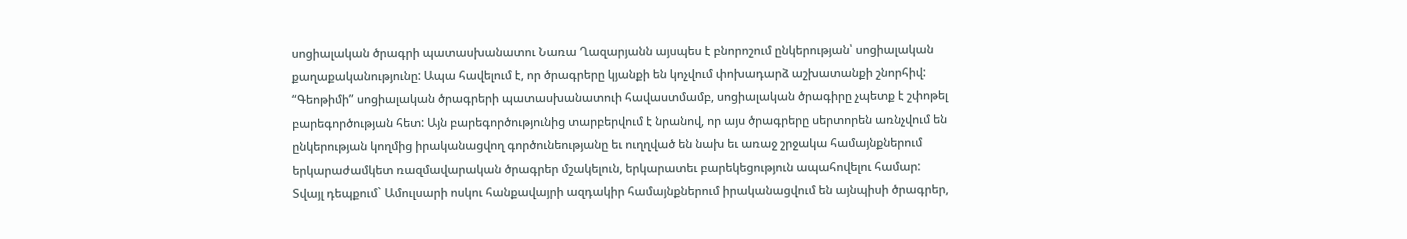սոցիալական ծրագրի պատասխանատու Նառա Ղազարյանն այսպես է բնորոշում ընկերության՝ սոցիալական քաղաքականությունը: Ապա հավելում է, որ ծրագրերը կյանքի են կոչվում փոխադարձ աշխատանքի շնորհիվ: “Գեոթիմի” սոցիալական ծրագրերի պատասխանատուի հավաստմամբ, սոցիալական ծրագիրը չպետք է շփոթել բարեգործության հետ: Այն բարեգործությունից տարբերվում է նրանով, որ այս ծրագրերը սերտորեն առնչվում են ընկերության կողմից իրականացվող գործունեությանը եւ ուղղված են նախ եւ առաջ շրջակա համայնքներում երկարաժամկետ ռազմավարական ծրագրեր մշակելուն, երկարատեւ բարեկեցություն ապահովելու համար:
Տվայլ դեպքում` Ամուլսարի ոսկու հանքավայրի ազդակիր համայնքներում իրականացվում են այնպիսի ծրագրեր,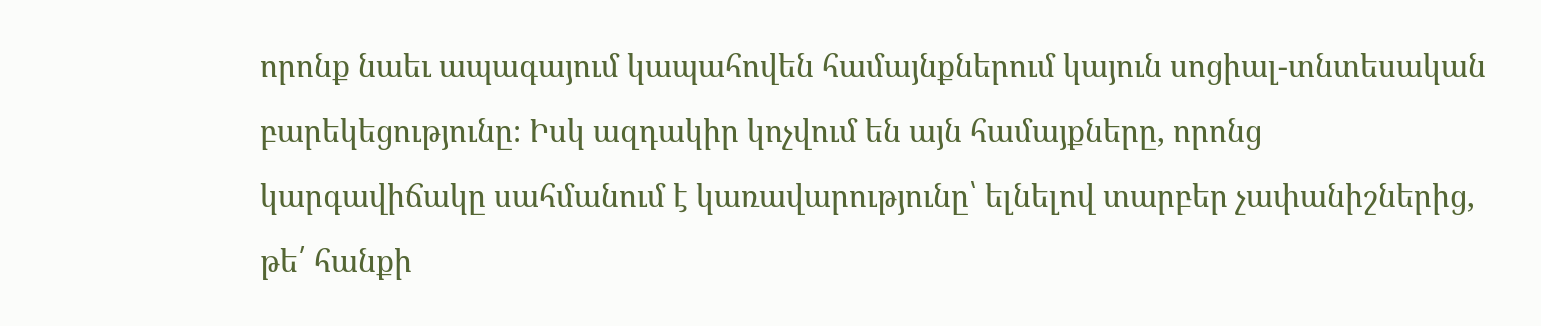որոնք նաեւ ապագայում կապահովեն համայնքներում կայուն սոցիալ-տնտեսական բարեկեցությունը։ Իսկ ազդակիր կոչվում են այն համայքները, որոնց կարգավիճակը սահմանում է կառավարությունը՝ ելնելով տարբեր չափանիշներից, թե՛ հանքի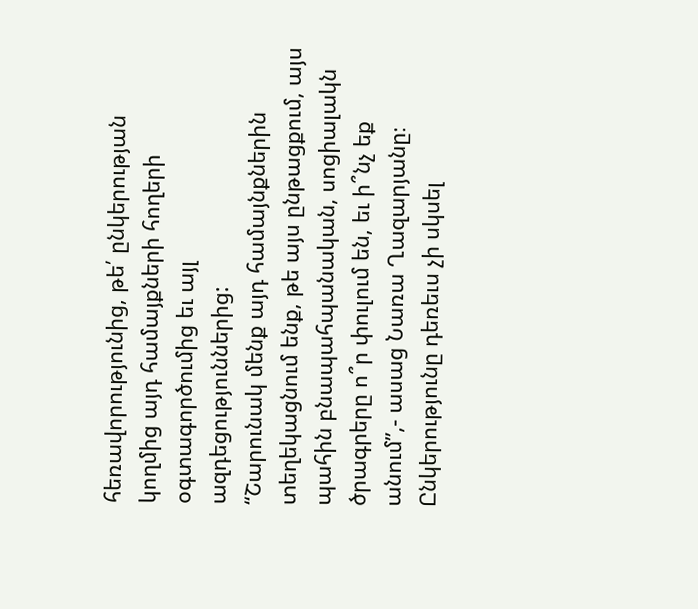հեռավորությունից, թե՛ ընկերության կողմից այդ համայքների հողերի օգտագործումից եւ այլ ազդեցություններից:
“Շարունակ մենք այդ համայնքներին տեղեկացնում ենք, թե այս ընթացքում, այս պահին բնապահպանական, սոցիալակն ծրագրերը ո՞ր փուլում են, եւ ի՞նչ եք անում”,- ասաց Նառա Ղազարյանը։
Ընկերությունը դեռեւս չի սկսել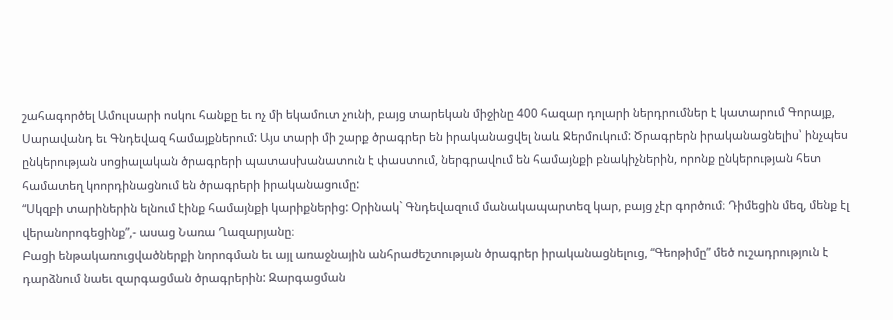շահագործել Ամուլսարի ոսկու հանքը եւ ոչ մի եկամուտ չունի, բայց տարեկան միջինը 400 հազար դոլարի ներդրումներ է կատարում Գորայք, Սարավանդ եւ Գնդեվազ համայքներում: Այս տարի մի շարք ծրագրեր են իրականացվել նաև Ջերմուկում: Ծրագրերն իրականացնելիս՝ ինչպես ընկերության սոցիալական ծրագրերի պատասխանատուն է փաստում, ներգրավում են համայնքի բնակիչներին, որոնք ընկերության հետ համատեղ կոորդինացնում են ծրագրերի իրականացումը:
“Սկզբի տարիներին ելնում էինք համայնքի կարիքներից: Օրինակ` Գնդեվազում մանակապարտեզ կար, բայց չէր գործում։ Դիմեցին մեզ, մենք էլ վերանորոգեցինք”,- ասաց Նառա Ղազարյանը։
Բացի ենթակառուցվածներքի նորոգման եւ այլ առաջնային անհրաժեշտության ծրագրեր իրականացնելուց, “Գեոթիմը” մեծ ուշադրություն է դարձնում նաեւ զարգացման ծրագրերին: Զարգացման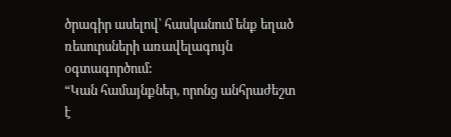ծրագիր ասելով՝ հասկանում ենք եղած ռեսուրսների առավելագույն օգտագործում:
“Կան համայնքներ, որոնց անհրաժեշտ է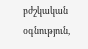բժշկական օգնություն,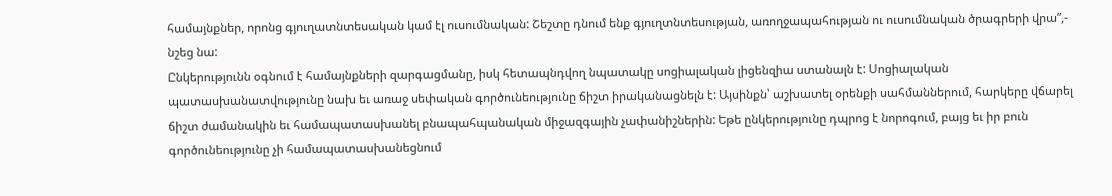համայնքներ, որոնց գյուղատնտեսական կամ էլ ուսումնական: Շեշտը դնում ենք գյուղտնտեսության, առողջապահության ու ուսումնական ծրագրերի վրա”,- նշեց նա:
Ընկերությունն օգնում է համայնքների զարգացմանը, իսկ հետապնդվող նպատակը սոցիալական լիցենզիա ստանալն է: Սոցիալական պատասխանատվությունը նախ եւ առաջ սեփական գործունեությունը ճիշտ իրականացնելն է: Այսինքն՝ աշխատել օրենքի սահմաններում, հարկերը վճարել ճիշտ ժամանակին եւ համապատասխանել բնապահպանական միջազգային չափանիշներին: Եթե ընկերությունը դպրոց է նորոգում, բայց եւ իր բուն գործունեությունը չի համապատասխանեցնում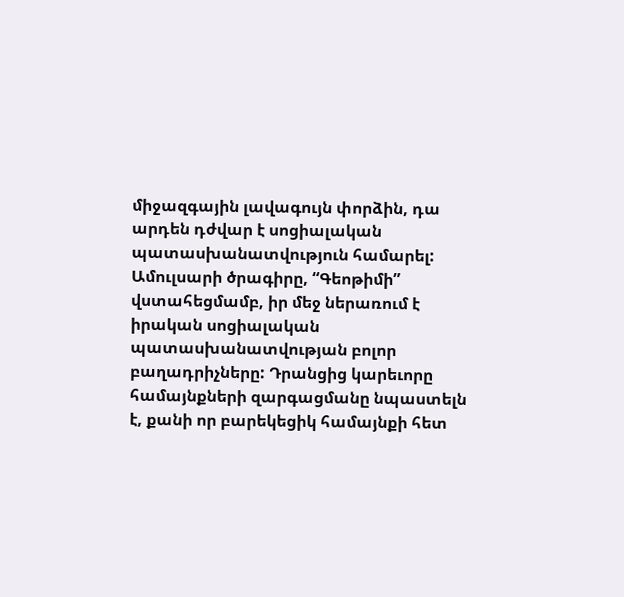միջազգային լավագույն փորձին, դա արդեն դժվար է սոցիալական պատասխանատվություն համարել: Ամուլսարի ծրագիրը, “Գեոթիմի” վստահեցմամբ, իր մեջ ներառում է իրական սոցիալական պատասխանատվության բոլոր բաղադրիչները: Դրանցից կարեւորը համայնքների զարգացմանը նպաստելն է, քանի որ բարեկեցիկ համայնքի հետ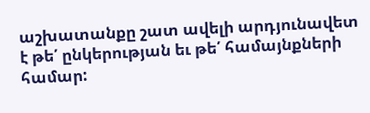աշխատանքը շատ ավելի արդյունավետ է թե՛ ընկերության եւ թե՛ համայնքների համար: